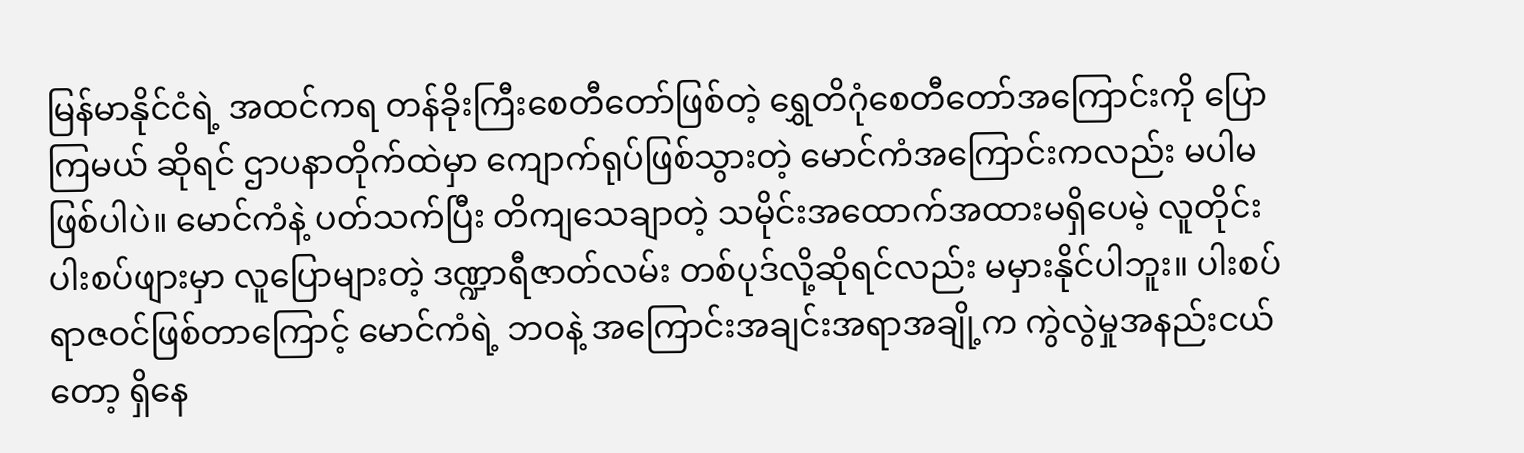မြန်မာနိုင်ငံရဲ့ အထင်ကရ တန်ခိုးကြီးစေတီတော်ဖြစ်တဲ့ ရွှေတိဂုံစေတီတော်အကြောင်းကို ပြောကြမယ် ဆိုရင် ဌာပနာတိုက်ထဲမှာ ကျောက်ရုပ်ဖြစ်သွားတဲ့ မောင်ကံအကြောင်းကလည်း မပါမဖြစ်ပါပဲ။ မောင်ကံနဲ့ ပတ်သက်ပြီး တိကျသေချာတဲ့ သမိုင်းအထောက်အထားမရှိပေမဲ့ လူတိုင်းပါးစပ်ဖျားမှာ လူပြောများတဲ့ ဒဏ္ဍာရီဇာတ်လမ်း တစ်ပုဒ်လို့ဆိုရင်လည်း မမှားနိုင်ပါဘူး။ ပါးစပ်ရာဇဝင်ဖြစ်တာကြောင့် မောင်ကံရဲ့ ဘဝနဲ့ အကြောင်းအချင်းအရာအချို့က ကွဲလွဲမှုအနည်းငယ်တော့ ရှိနေ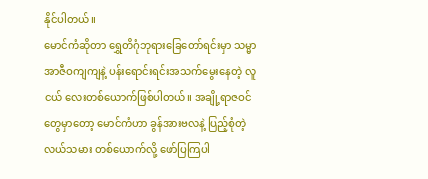နိုင်ပါတယ်။
မောင်ကံဆိုတာ ရွှေတိဂုံဘုရားခြေတော်ရင်းမှာ သမ္မာအာဇီဝကျကျနဲ့ ပန်းရောင်းရင်းအသက်မွေးနေတဲ့ လူငယ် လေးတစ်ယောက်ဖြစ်ပါတယ်။ အချို့ရာဇဝင်တွေမှာတော့ မောင်ကံဟာ ခွန်အားဗလနဲ့ ပြည့်စုံတဲ့ လယ်သမား တစ်ယောက်လို့ ဖော်ပြကြပါ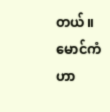တယ်။ မောင်ကံဟာ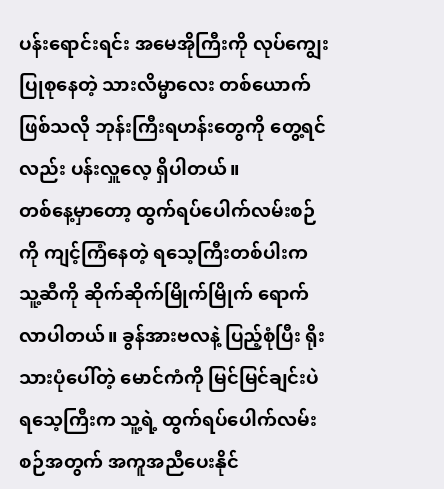ပန်းရောင်းရင်း အမေအိုကြီးကို လုပ်ကျွေးပြုစုနေတဲ့ သားလိမ္မာလေး တစ်ယောက်ဖြစ်သလို ဘုန်းကြီးရဟန်းတွေကို တွေ့ရင်လည်း ပန်းလှူလေ့ ရှိပါတယ်။
တစ်နေ့မှာတော့ ထွက်ရပ်ပေါက်လမ်းစဉ်ကို ကျင့်ကြံနေတဲ့ ရသေ့ကြီးတစ်ပါးက သူ့ဆီကို ဆိုက်ဆိုက်မြိုက်မြိုက် ရောက်လာပါတယ်။ ခွန်အားဗလနဲ့ ပြည့်စုံပြီး ရိုးသားပုံပေါ်တဲ့ မောင်ကံကို မြင်မြင်ချင်းပဲ ရသေ့ကြီးက သူ့ရဲ့ ထွက်ရပ်ပေါက်လမ်းစဉ်အတွက် အကူအညီပေးနိုင်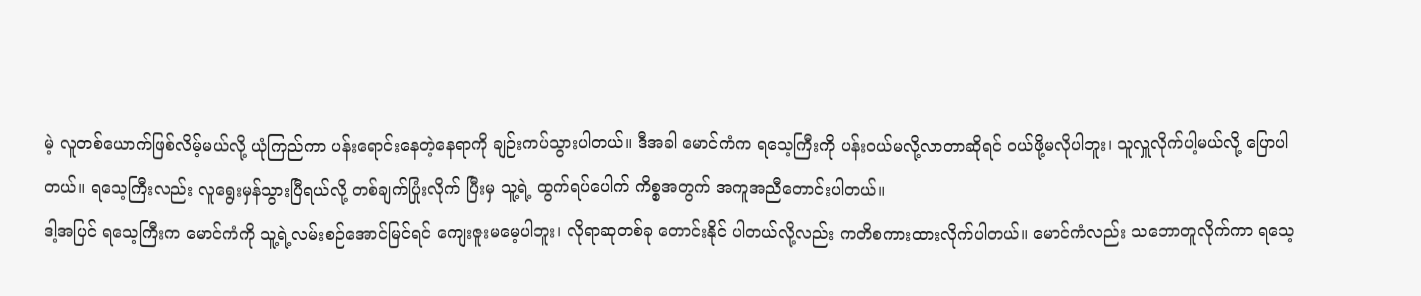မဲ့ လူတစ်ယောက်ဖြစ်လိမ့်မယ်လို့ ယုံကြည်ကာ ပန်းရောင်းနေတဲ့နေရာကို ချဉ်းကပ်သွားပါတယ်။ ဒီအခါ မောင်ကံက ရသေ့ကြီးကို ပန်းဝယ်မလို့လာတာဆိုရင် ဝယ်ဖို့မလိုပါဘူး၊ သူလှူလိုက်ပါ့မယ်လို့ ပြောပါတယ်။ ရသေ့ကြီးလည်း လူရွေးမှန်သွားပြီရယ်လို့ တစ်ချက်ပြုံးလိုက် ပြီးမှ သူ့ရဲ့ ထွက်ရပ်ပေါက် ကိစ္စအတွက် အကူအညီတောင်းပါတယ်။
ဒါ့အပြင် ရသေ့ကြီးက မောင်ကံကို သူ့ရဲ့လမ်းစဉ်အောင်မြင်ရင် ကျေးဇူးမမေ့ပါဘူး၊ လိုရာဆုတစ်ခု တောင်းနိုင် ပါတယ်လို့လည်း ကတိစကားထားလိုက်ပါတယ်။ မောင်ကံလည်း သဘောတူလိုက်ကာ ရသေ့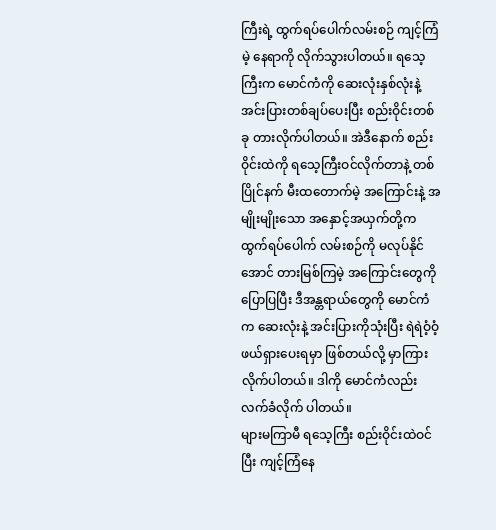ကြီးရဲ့ ထွက်ရပ်ပေါက်လမ်းစဉ် ကျင့်ကြံမဲ့ နေရာကို လိုက်သွားပါတယ်။ ရသေ့ကြီးက မောင်ကံကို ဆေးလုံးနှစ်လုံးနဲ့ အင်းပြားတစ်ချပ်ပေးပြီး စည်းဝိုင်းတစ်ခု တားလိုက်ပါတယ်။ အဲဒီနောက် စည်းဝိုင်းထဲကို ရသေ့ကြီးဝင်လိုက်တာနဲ့ တစ်ပြိုင်နက် မီးထတောက်မဲ့ အကြောင်းနဲ့ အမျိုးမျိုးသော အနှောင့်အယှက်တို့က ထွက်ရပ်ပေါက် လမ်းစဉ်ကို မလုပ်နိုင်အောင် တားမြစ်ကြမဲ့ အကြောင်းတွေကို ပြောပြပြီး ဒီအန္တရာယ်တွေကို မောင်ကံက ဆေးလုံးနဲ့ အင်းပြားကိုသုံးပြီး ရဲရဲဝံ့ဝံ့ ဖယ်ရှားပေးရမှာ ဖြစ်တယ်လို့ မှာကြားလိုက်ပါတယ်။ ဒါကို မောင်ကံလည်း လက်ခံလိုက် ပါတယ်။
များမကြာမီ ရသေ့ကြီး စည်းဝိုင်းထဲဝင်ပြီး ကျင့်ကြံနေ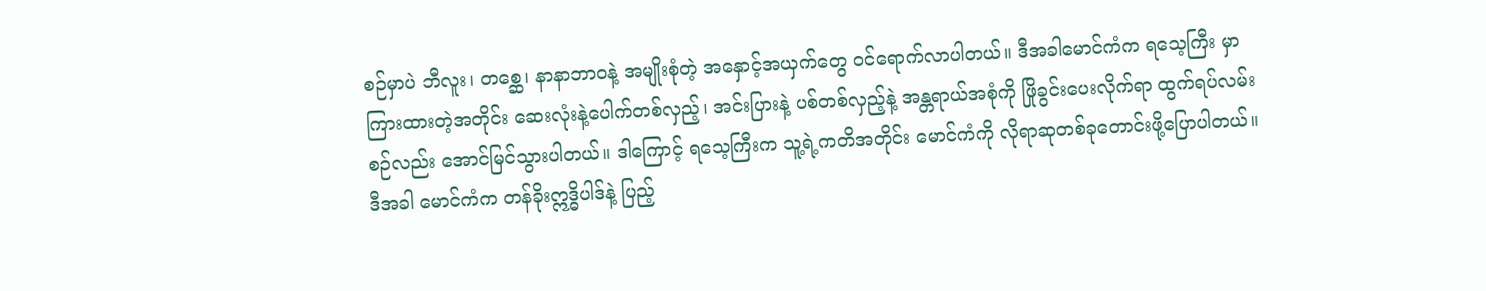စဉ်မှာပဲ ဘီလူး၊ တစ္ဆေ၊ နာနာဘာဝနဲ့ အမျိုးစုံတဲ့ အနှောင့်အယှက်တွေ ဝင်ရောက်လာပါတယ်။ ဒီအခါမောင်ကံက ရသေ့ကြီး မှာကြားထားတဲ့အတိုင်း ဆေးလုံးနဲ့ပေါက်တစ်လှည့်၊ အင်းပြားနဲ့ ပစ်တစ်လှည့်နဲ့ အန္တရာယ်အစုံကို ဖြိုခွင်းပေးလိုက်ရာ ထွက်ရပ်လမ်းစဉ်လည်း အောင်မြင်သွားပါတယ်။ ဒါကြောင့် ရသေ့ကြီးက သူ့ရဲ့ကတိအတိုင်း မောင်ကံကို လိုရာဆုတစ်ခုတောင်းဖို့ပြောပါတယ်။ ဒီအခါ မောင်ကံက တန်ခိုးဣဒ္ဓိပါဒ်နဲ့ ပြည့်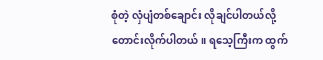စုံတဲ့ လှံပျံတစ်ချောင်း လိုချင်ပါတယ်လို့ တောင်းလိုက်ပါတယ်။ ရသေ့ကြီးက ထွက်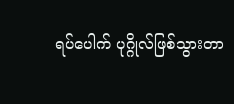ရပ်ပေါက် ပုဂ္ဂိုလ်ဖြစ်သွားတာ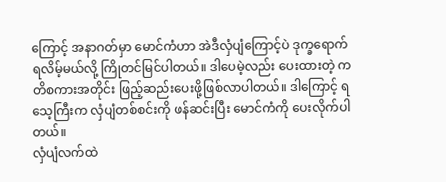ကြောင့် အနာဂတ်မှာ မောင်ကံဟာ အဲဒီလှံပျံကြောင့်ပဲ ဒုက္ခရောက်ရလိမ့်မယ်လို့ ကြိုတင်မြင်ပါတယ်။ ဒါပေမဲ့လည်း ပေးထားတဲ့ ကတိစကားအတိုင်း ဖြည့်ဆည်းပေးဖို့ဖြစ်လာပါတယ်။ ဒါကြောင့် ရသေ့ကြီးက လှံပျံတစ်စင်းကို ဖန်ဆင်းပြီး မောင်ကံကို ပေးလိုက်ပါတယ်။
လှံပျံလက်ထဲ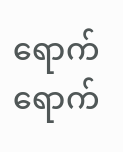ရောက်ရောက်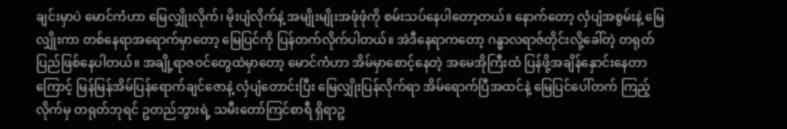ချင်းမှာပဲ မောင်ကံဟာ မြေလျှိုးလိုက်၊ မိုးပျံလိုက်နဲ့ အမျိုးမျိုးအဖုံဖုံကို စမ်းသပ်နေပါတော့တယ်။ နောက်တော့ လှံပျံအစွမ်းနဲ့ မြေလျှိုးကာ တစ်နေရာအရောက်မှာတော့ မြေပြင်ကို ပြန်တက်လိုက်ပါတယ်။ အဲဒီနေရာကတော့ ဂန္ဓာလရာဇ်တိုင်းလို့ခေါ်တဲ့ တရုတ်ပြည်ဖြစ်နေပါတယ်။ အချို့ရာဇဝင်တွေထဲမှာတော့ မောင်ကံဟာ အိမ်မှာစောင့်နေတဲ့ အမေအိုကြီးထံ ပြန်ဖို့အချိန်နှောင်းနေတာကြောင့် မြန်မြန်အိမ်ပြန်ရောက်ချင်ဇောနဲ့ လှံပျံတောင်းပြီး မြေလျှိုးပြန်လိုက်ရာ အိမ်ရောက်ပြီအထင်နဲ့ မြေပြင်ပေါ်တက် ကြည့်လိုက်မှ တရုတ်ဘုရင် ဥတည်ဘွားရဲ့ သမီးတော်ကြင်စာရီ ရှိရာဥ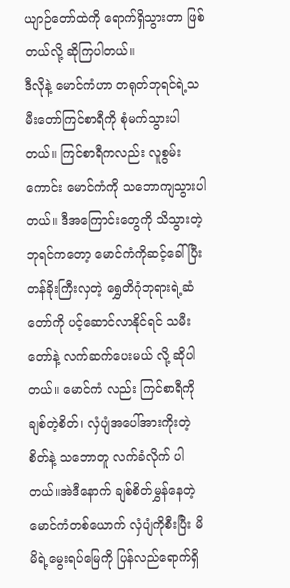ယျာဉ်တော်ထဲကို ရောက်ရှိသွားတာ ဖြစ်တယ်လို့ ဆိုကြပါတယ်။
ဒီလိုနဲ့ မောင်ကံဟာ တရုတ်ဘုရင်ရဲ့သမီးတော်ကြင်စာရီကို စုံမက်သွားပါတယ်။ ကြင်စာရီကလည်း လူစွမ်းကောင်း မောင်ကံကို သဘောကျသွားပါတယ်။ ဒီအကြောင်းတွေကို သိသွားတဲ့ ဘုရင်ကတော့ မောင်ကံကိုဆင့်ခေါ်ပြီး တန်ခိုးကြီးလှတဲ့ ရွှေတိဂုံဘုရားရဲ့ဆံတော်ကို ပင့်ဆောင်လာနိုင်ရင် သမီးတော်နဲ့ လက်ဆက်ပေးမယ် လို့ ဆိုပါတယ်။ မောင်ကံ လည်း ကြင်စာရီကို ချစ်တဲ့စိတ်၊ လှံပျံအပေါ်အားကိုးတဲ့ စိတ်နဲ့ သဘောတူ လက်ခံလိုက် ပါတယ်။အဲဒီနောက် ချစ်စိတ်မွှန်နေတဲ့ မောင်ကံတစ်ယောက် လှံပျံကိုစီးပြီး မိမိရဲ့မွေးရပ်မြေကို ပြန်လည်ရောက်ရှိ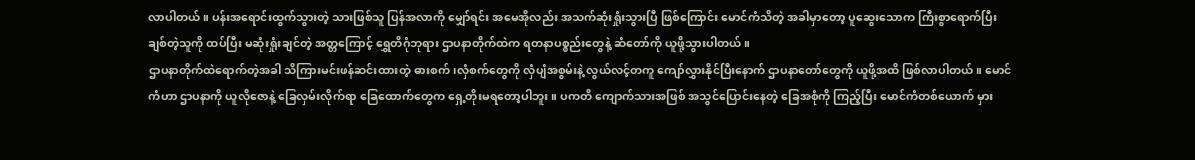လာပါတယ်။ ပန်းအရောင်းထွက်သွားတဲ့ သားဖြစ်သူ ပြန်အလာကို မျှော်ရင်း အမေအိုလည်း အသက်ဆုံးရှုံးသွားပြီ ဖြစ်ကြောင်း မောင်ကံသိတဲ့ အခါမှာတော့ ပူဆွေးသောက ကြီးစွာရောက်ပြီး ချစ်တဲ့သူကို ထပ်ပြီး မဆုံးရှုံးချင်တဲ့ အတ္တကြောင့် ရွှေတိဂုံဘုရား ဌာပနာတိုက်ထဲက ရတနာပစ္စည်းတွေနဲ့ ဆံတော်ကို ယူဖို့သွားပါတယ်။
ဌာပနာတိုက်ထဲရောက်တဲ့အခါ သိကြားမင်းဖန်ဆင်းထားတဲ့ ဓားစက်၊လှံစက်တွေကို လှံပျံအစွမ်းနဲ့ လွယ်လင့်တကူ ကျော်လွှားနိုင်ပြီးနောက် ဌာပနာတော်တွေကို ယူဖို့အထိ ဖြစ်လာပါတယ်။ မောင်ကံဟာ ဌာပနာကို ယူလိုဇောနဲ့ ခြေလှမ်းလိုက်ရာ ခြေထောက်တွေက ရှေ့တိုးမရတော့ပါဘူး။ ပကတိ ကျောက်သားအဖြစ် အသွင်ပြောင်းနေတဲ့ ခြေအစုံကို ကြည့်ပြီး မောင်ကံတစ်ယောက် မှား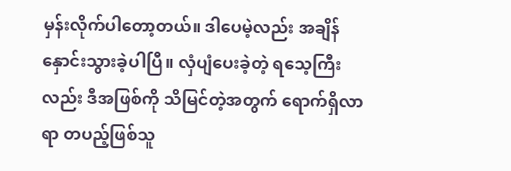မှန်းလိုက်ပါတော့တယ်။ ဒါပေမဲ့လည်း အချိန်နှောင်းသွားခဲ့ပါပြီ။ လှံပျံပေးခဲ့တဲ့ ရသေ့ကြီးလည်း ဒီအဖြစ်ကို သိမြင်တဲ့အတွက် ရောက်ရှိလာရာ တပည့်ဖြစ်သူ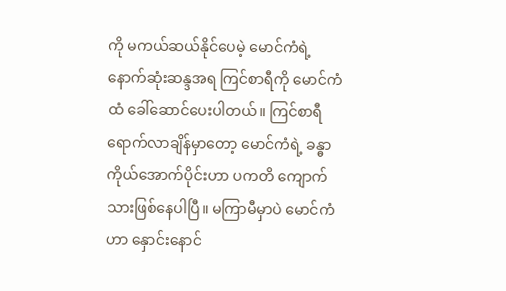ကို မကယ်ဆယ်နိုင်ပေမဲ့ မောင်ကံရဲ့ နောက်ဆုံးဆန္ဒအရ ကြင်စာရီကို မောင်ကံထံ ခေါ်ဆောင်ပေးပါတယ်။ ကြင်စာရီရောက်လာချိန်မှာတော့ မောင်ကံရဲ့ ခန္ဓာကိုယ်အောက်ပိုင်းဟာ ပကတိ ကျောက်သားဖြစ်နေပါပြီ။ မကြာမီမှာပဲ မောင်ကံဟာ နှောင်းနောင်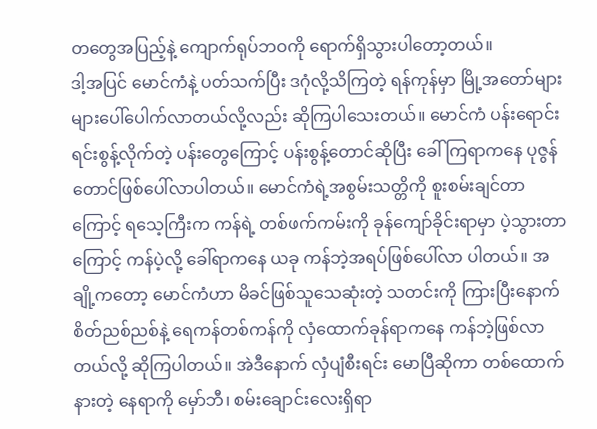တတွေအပြည့်နဲ့ ကျောက်ရုပ်ဘဝကို ရောက်ရှိသွားပါတော့တယ်။
ဒါ့အပြင် မောင်ကံနဲ့ ပတ်သက်ပြီး ဒဂုံလို့သိကြတဲ့ ရန်ကုန်မှာ မြို့အတော်များများပေါ်ပေါက်လာတယ်လို့လည်း ဆိုကြပါသေးတယ်။ မောင်ကံ ပန်းရောင်းရင်းစွန့်လိုက်တဲ့ ပန်းတွေကြောင့် ပန်းစွန့်တောင်ဆိုပြီး ခေါ်ကြရာကနေ ပုဇွန်တောင်ဖြစ်ပေါ်လာပါတယ်။ မောင်ကံရဲ့အစွမ်းသတ္တိကို စူးစမ်းချင်တာကြောင့် ရသေ့ကြီးက ကန်ရဲ့ တစ်ဖက်ကမ်းကို ခုန်ကျော်ခိုင်းရာမှာ ပဲ့သွားတာကြောင့် ကန်ပဲ့လို့ ခေါ်ရာကနေ ယခု ကန်ဘဲ့အရပ်ဖြစ်ပေါ်လာ ပါတယ်။ အချို့ကတော့ မောင်ကံဟာ မိခင်ဖြစ်သူသေဆုံးတဲ့ သတင်းကို ကြားပြီးနောက် စိတ်ညစ်ညစ်နဲ့ ရေကန်တစ်ကန်ကို လှံထောက်ခုန်ရာကနေ ကန်ဘဲ့ဖြစ်လာတယ်လို့ ဆိုကြပါတယ်။ အဲဒီနောက် လှံပျံစီးရင်း မောပြီဆိုကာ တစ်ထောက်နားတဲ့ နေရာကို မှော်ဘီ၊ စမ်းချောင်းလေးရှိရာ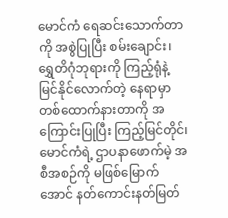မောင်ကံ ရေဆင်းသောက်တာကို အစွဲပြုပြီး စမ်းချောင်း၊ ရွှေတိဂုံဘုရားကို ကြည့်ရုံနဲ့ မြင်နိုင်လောက်တဲ့ နေရာမှာ တစ်ထောက်နားတာကို အကြောင်းပြုပြီး ကြည့်မြင်တိုင်၊ မောင်ကံရဲ့ ဌာပနာဖောက်မဲ့ အစီအစဉ်ကို မဖြစ်မြောက်အောင် နတ်ကောင်းနတ်မြတ်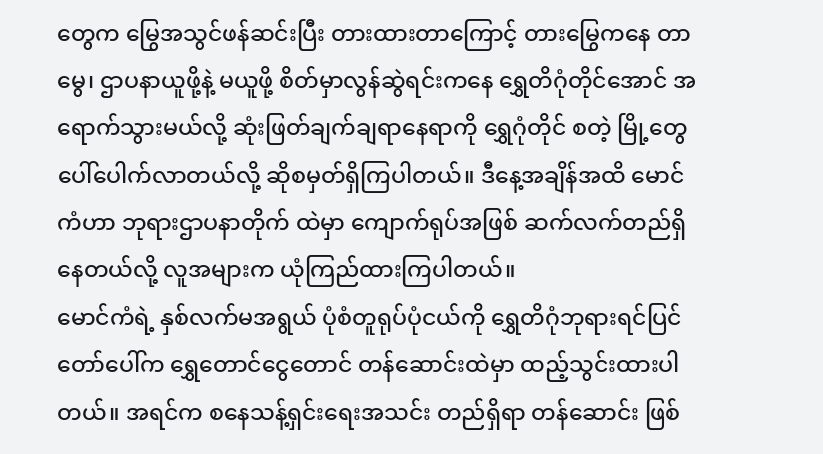တွေက မြွေအသွင်ဖန်ဆင်းပြီး တားထားတာကြောင့် တားမြွေကနေ တာမွေ၊ ဌာပနာယူဖို့နဲ့ မယူဖို့ စိတ်မှာလွန်ဆွဲရင်းကနေ ရွှေတိဂုံတိုင်အောင် အရောက်သွားမယ်လို့ ဆုံးဖြတ်ချက်ချရာနေရာကို ရွှေဂုံတိုင် စတဲ့ မြို့တွေပေါ်ပေါက်လာတယ်လို့ ဆိုစမှတ်ရှိကြပါတယ်။ ဒီနေ့အချိန်အထိ မောင်ကံဟာ ဘုရားဌာပနာတိုက် ထဲမှာ ကျောက်ရုပ်အဖြစ် ဆက်လက်တည်ရှိနေတယ်လို့ လူအများက ယုံကြည်ထားကြပါတယ်။
မောင်ကံရဲ့ နှစ်လက်မအရွယ် ပုံစံတူရုပ်ပုံငယ်ကို ရွှေတိဂုံဘုရားရင်ပြင်တော်ပေါ်က ရွှေတောင်ငွေတောင် တန်ဆောင်းထဲမှာ ထည့်သွင်းထားပါတယ်။ အရင်က စနေသန့်ရှင်းရေးအသင်း တည်ရှိရာ တန်ဆောင်း ဖြစ်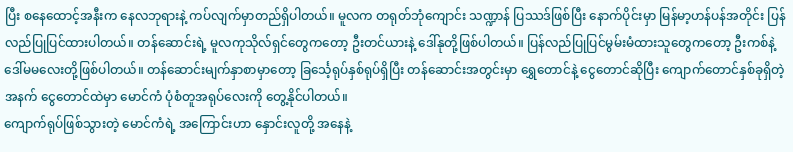ပြီး စနေထောင့်အနီးက နေလဘုရားနဲ့ ကပ်လျက်မှာတည်ရှိပါတယ်။ မူလက တရုတ်ဘုံကျောင်း သဏ္ဍာန် ပြဿဒ်ဖြစ်ပြီး နောက်ပိုင်းမှာ မြန်မာ့ဟန်ပန်အတိုင်း ပြန်လည်ပြုပြင်ထားပါတယ်။ တန်ဆောင်းရဲ့ မူလကုသိုလ်ရှင်တွေကတော့ ဦးတင်ယားနဲ့ ဒေါ်နုတို့ဖြစ်ပါတယ်။ ပြန်လည်ပြုပြင်မွမ်းမံထားသူတွေကတော့ ဦးကစ်နဲ့ ဒေါ်မမလေးတို့ဖြစ်ပါတယ်။ တန်ဆောင်းမျက်နှာစာမှာတော့ ခြင်္သေ့ရုပ်နှစ်ရုပ်ရှိပြီး တန်ဆောင်းအတွင်းမှာ ရွှေတောင်နဲ့ ငွေတောင်ဆိုပြီး ကျောက်တောင်နှစ်ခုရှိတဲ့အနက် ငွေတောင်ထဲမှာ မောင်ကံ ပုံစံတူအရုပ်လေးကို တွေ့နိုင်ပါတယ်။
ကျောက်ရုပ်ဖြစ်သွားတဲ့ မောင်ကံရဲ့ အကြောင်းဟာ နှောင်းလူတို့ အနေနဲ့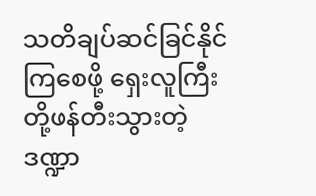သတိချပ်ဆင်ခြင်နိုင်ကြစေဖို့ ရှေးလူကြီးတို့ဖန်တီးသွားတဲ့ ဒဏ္ဍာ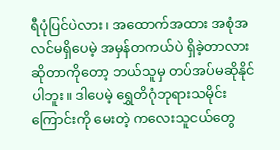ရီပုံပြင်ပဲလား၊ အထောက်အထား အစုံအလင်မရှိပေမဲ့ အမှန်တကယ်ပဲ ရှိခဲ့တာလားဆိုတာကိုတော့ ဘယ်သူမှ တပ်အပ်မဆိုနိုင်ပါဘူး။ ဒါပေမဲ့ ရွှေတိဂုံဘုရားသမိုင်းကြောင်းကို မေးတဲ့ ကလေးသူငယ်တွေ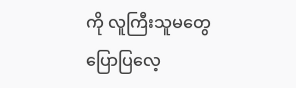ကို လူကြီးသူမတွေပြောပြလေ့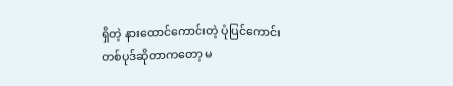ရှိတဲ့ နားထောင်ကောင်းတဲ့ ပုံပြင်ကောင်းတစ်ပုဒ်ဆိုတာကတော့ မ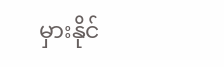မှားနိုင်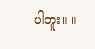ပါဘူး။ ။